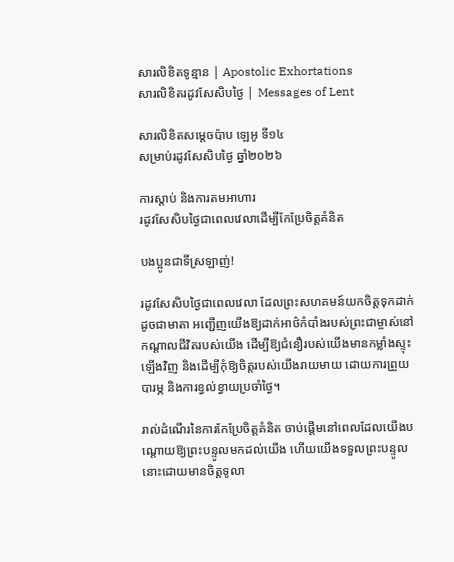សារលិខិតទូន្មាន | Apostolic Exhortations
សារលិខិតរដូវសែសិបថ្ងៃ | Messages of Lent

សារលិខិតសម្ដេចប៉ាប ឡេអូ ទី១៤
សម្រាប់រដូវសែសិបថ្ងៃ ឆ្នាំ២០២៦

ការស្តាប់ និងការតមអាហារ
រដូវសែសិបថ្ងៃជាពេលវេលាដើម្បីកែប្រែចិត្តគំនិត

បងប្អូនជាទីស្រឡាញ់!

រដូវសែសិបថ្ងៃជាពេលវេលា ដែលព្រះសហគមន៍យកចិត្តទុកដាក់ដូចជាមាតា អញ្ជើញយើងឱ្យដាក់អាថ៌កំបាំងរបស់ព្រះជាម្ចាស់នៅកណ្ដាលជីវិតរបស់យើង ដើម្បីឱ្យជំនឿរបស់យើងមានកម្លាំងស្ទុះឡើងវិញ និងដើម្បីកុំឱ្យចិត្តរបស់យើងរាយមាយ ដោយការព្រួយបារម្ភ និងការខ្វល់ខ្វាយប្រចាំថ្ងៃ។

រាល់ដំណើរនៃការកែប្រែចិត្តគំនិត ចាប់ផ្តើមនៅពេលដែលយើងបណ្តោយឱ្យព្រះបន្ទូលមកដល់យើង ហើយយើងទទួលព្រះបន្ទូលនោះដោយមានចិត្តទូលា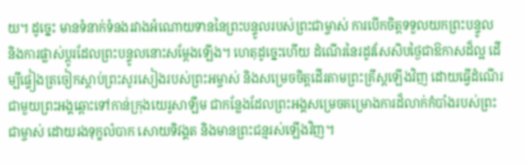យ។ ដូច្នេះ មានទំនាក់ទំនងរវាងអំណោយទាននៃព្រះបន្ទូលរបស់ព្រះជាម្ចាស់ ការបើកចិត្តទទួលយកព្រះបន្ទូល និងការផ្លាស់ប្តូរដែលព្រះបន្ទូលនោះសម្តែងឡើង។ ហេតុដូច្នេះហើយ ដំណើរនៃរដូវសែសិបថ្ងៃជាឱកាសដ៏ល្អ ដើម្បីផ្ទៀងត្រចៀកស្តាប់ព្រះសូរសៀងរបស់ព្រះអម្ចាស់ និងសម្រេចចិត្តដើរតាមព្រះគ្រីស្តឡើងវិញ ដោយធ្វើដំណើរជាមួយព្រះអង្គឆ្ពោះទៅកាន់ក្រុងយេរូសាឡឹម ជាកន្លែងដែលព្រះអង្គសម្រេចគម្រោងការដ៏លាក់កំបាំងរបស់ព្រះជាម្ចាស់ ដោយរងទុក្ខលំបាក សោយទិវង្គត និងមានព្រះជន្មរស់ឡើងវិញ។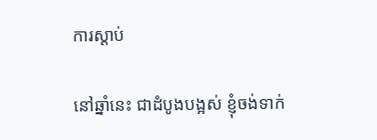ការស្តាប់

នៅឆ្នាំនេះ ជាដំបូងបង្អស់ ខ្ញុំចង់ទាក់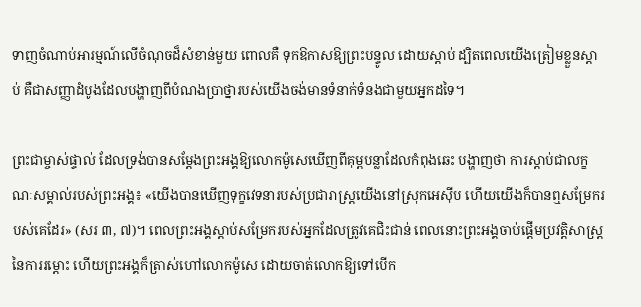ទាញចំណាប់អារម្មណ៍លើចំណុចដ៏សំខាន់មួយ ពោលគឺ ទុកឱកាសឱ្យព្រះបន្ទូល ដោយស្តាប់ ដ្បិតពេលយើងត្រៀមខ្លួនស្តាប់ គឺជាសញ្ញាដំបូងដែលបង្ហាញពីបំណងប្រាថ្នារបស់យើងចង់មានទំនាក់ទំនងជាមួយអ្នកដទៃ។

ព្រះជាម្ចាស់ផ្ទាល់ ដែលទ្រង់បានសម្ដែងព្រះអង្គឱ្យលោកម៉ូសេឃើញពីគុម្ពបន្លាដែលកំពុងឆេះ បង្ហាញថា ការស្ដាប់ជាលក្ខណៈសម្គាល់របស់ព្រះអង្គ៖ «យើងបានឃើញទុក្ខវេទនារបស់ប្រជារាស្ត្រយើងនៅស្រុកអេស៊ីប ហើយយើងក៏បានឮសម្រែករបស់គេដែរ» (សរ ៣, ៧)។ ពេលព្រះអង្គស្តាប់សម្រែករបស់អ្នកដែលត្រូវគេជិះជាន់ ពេលនោះព្រះអង្គចាប់ផ្តើមប្រវត្តិសាស្ត្រនៃការរម្ដោះ ហើយព្រះអង្គក៏ត្រាស់ហៅលោកម៉ូសេ ដោយចាត់លោកឱ្យទៅបើក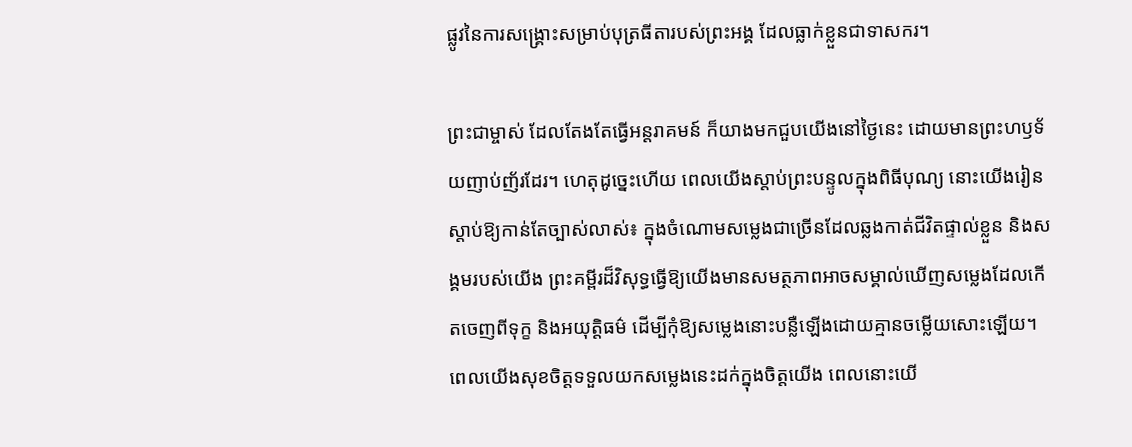ផ្លូវនៃការសង្គ្រោះសម្រាប់បុត្រធីតារបស់ព្រះអង្គ ដែលធ្លាក់ខ្លួនជាទាសករ។

ព្រះជាម្ចាស់ ដែលតែងតែធ្វើអន្តរាគមន៍ ក៏យាងមកជួបយើងនៅថ្ងៃនេះ ដោយមានព្រះហឫទ័យញាប់ញ័រដែរ។ ហេតុដូច្នេះហើយ ពេលយើងស្តាប់ព្រះបន្ទូលក្នុងពិធីបុណ្យ នោះយើងរៀនស្តាប់ឱ្យកាន់តែច្បាស់លាស់៖ ក្នុងចំណោមសម្លេងជាច្រើនដែលឆ្លងកាត់ជីវិតផ្ទាល់ខ្លួន និងសង្គមរបស់យើង ព្រះគម្ពីរដ៏វិសុទ្ធធ្វើឱ្យយើងមានសមត្ថភាពអាចសម្គាល់ឃើញសម្លេងដែលកើតចេញពីទុក្ខ និងអយុត្តិធម៌ ដើម្បីកុំឱ្យសម្លេងនោះបន្លឺឡើងដោយគ្មានចម្លើយសោះឡើយ។ ពេលយើងសុខចិត្តទទួលយកសម្លេងនេះដក់ក្នុងចិត្តយើង ពេលនោះយើ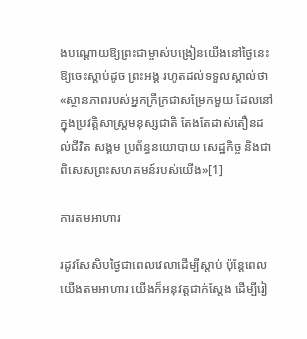ងបណ្តោយឱ្យព្រះជាម្ចាស់បង្រៀនយើងនៅថ្ងៃនេះឱ្យចេះស្តាប់ដូច ព្រះអង្គ រហូតដល់ទទួលស្គាល់ថា «ស្ថានភាពរបស់អ្នកក្រីក្រជាសម្រែកមួយ ដែលនៅក្នុងប្រវត្តិសាស្ត្រមនុស្សជាតិ តែងតែដាស់តឿនដល់ជីវិត សង្គម ប្រព័ន្ធនយោបាយ សេដ្ឋកិច្ច និងជាពិសេសព្រះសហគមន៍របស់យើង»[1]

ការតមអាហារ

រដូវសែសិបថ្ងៃជាពេលវេលាដើម្បីស្តាប់ ប៉ុន្តែពេលយើងតមអាហារ យើងក៏អនុវត្តជាក់ស្តែង ដើម្បីរៀ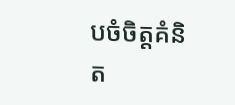បចំចិត្តគំនិត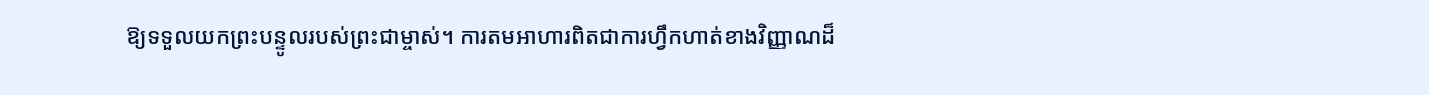ឱ្យទទួលយកព្រះបន្ទូលរបស់ព្រះជាម្ចាស់។ ការតមអាហារពិតជាការហ្វឹកហាត់ខាងវិញ្ញាណដ៏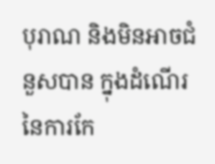បុរាណ និងមិនអាចជំនួសបាន ក្នុងដំណើរនៃការកែ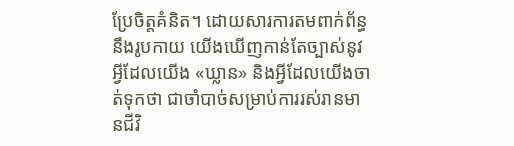ប្រែចិត្តគំនិត។ ដោយសារការតមពាក់ព័ន្ធនឹងរូបកាយ យើងឃើញកាន់តែច្បាស់នូវអ្វីដែលយើង «ឃ្លាន» និងអ្វីដែលយើងចាត់ទុកថា ជាចាំបាច់សម្រាប់ការរស់រានមានជីវិ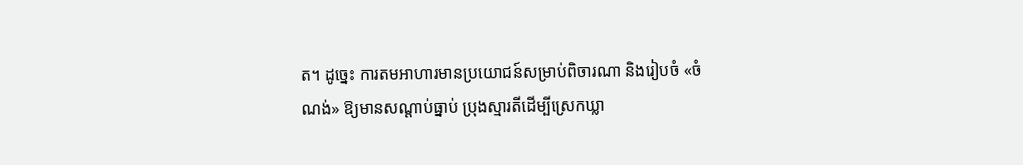ត។ ដូច្នេះ ការតមអាហារមានប្រយោជន៍សម្រាប់ពិចារណា និងរៀបចំ «ចំណង់» ឱ្យមានសណ្តាប់ធ្នាប់ ប្រុងស្មារតីដើម្បីស្រេកឃ្លា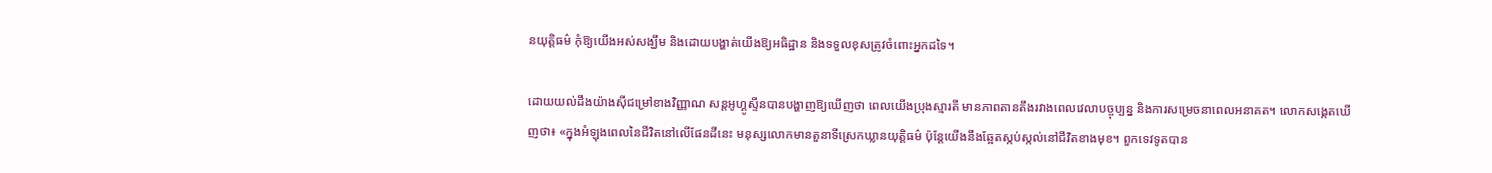នយុត្តិធម៌ កុំឱ្យយើងអស់សង្ឃឹម និងដោយបង្ហាត់យើងឱ្យអធិដ្ឋាន និងទទួលខុសត្រូវចំពោះអ្នកដទៃ។

ដោយយល់ដឹងយ៉ាងស៊ីជម្រៅខាងវិញ្ញាណ សន្តអូហ្គូស្ទីនបានបង្ហាញឱ្យឃើញថា ពេលយើងបុ្រងស្មារតី មានភាពតានតឹងរវាងពេលវេលាបច្ចុប្បន្ន និងការសម្រេចនាពេលអនាគត។ លោកសង្កេតឃើញថា៖ «ក្នុងអំឡុងពេលនៃជីវិតនៅលើផែនដីនេះ មនុស្សលោកមានតួនាទីស្រេកឃ្លានយុត្តិធម៌ ប៉ុន្តែយើងនឹងឆ្អែតស្កប់ស្កល់នៅជីវិតខាងមុខ។ ពួកទេវទូតបាន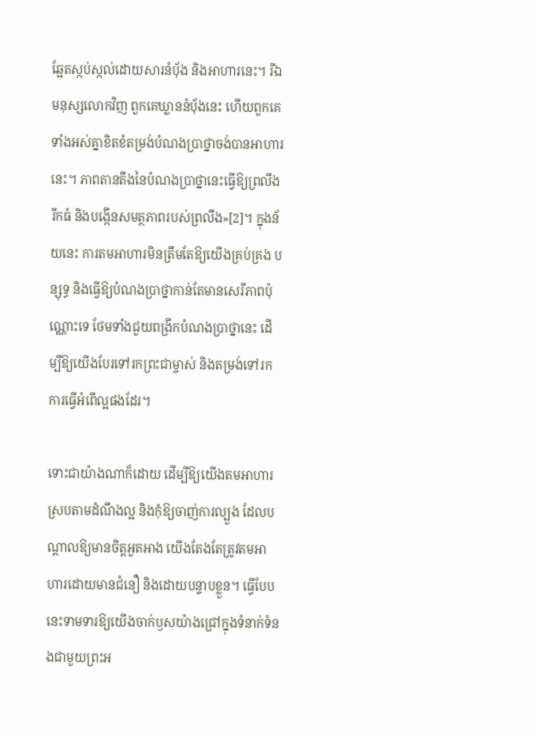ឆ្អែតស្កប់ស្កល់ដោយសារនំបុ័ង និងអាហារនេះ។ រីឯមនុស្សលោកវិញ ពួកគេឃ្លាននំប៉័ងនេះ ហើយពួកគេទាំងអស់គ្នាខិតខំតម្រង់បំណងប្រាថ្នាចង់បានអាហារនេះ។ ភាពតានតឹងនៃបំណងប្រាថ្នានេះធ្វើឱ្យព្រលឹងរីកធំ និងបង្កើនសមត្ថភាពរបស់ព្រលឹង»[2]។ ក្នុងន័យនេះ ការតមអាហារមិនត្រឹមតែឱ្យយើងគ្រប់គ្រង បន្សុទ្ធ និងធ្វើឱ្យបំណងប្រាថ្នាកាន់តែមានសេរីភាពប៉ុណ្ណោះទេ ថែមទាំងជួយពង្រីកបំណងប្រាថ្នានេះ ដើម្បីឱ្យយើងបែរទៅរកព្រះជាម្ចាស់ និងតម្រង់ទៅរកការធ្វើអំពើល្អផងដែរ។

ទោះជាយ៉ាងណាក៏ដោយ ដើម្បីឱ្យយើងតមអាហារស្របតាមដំណឹងល្អ និងកុំឱ្យចាញ់ការល្បួង ដែលបណ្តាលឱ្យមានចិត្តអួតអាង យើងតែងតែត្រូវតមអាហារដោយមានជំនឿ និងដោយបន្ទាបខ្លួន។ ធ្វើបែបនេះទាមទារឱ្យយើងចាក់ឫសយ៉ាងជ្រៅក្នុងទំនាក់ទំនងជាមួយព្រះអ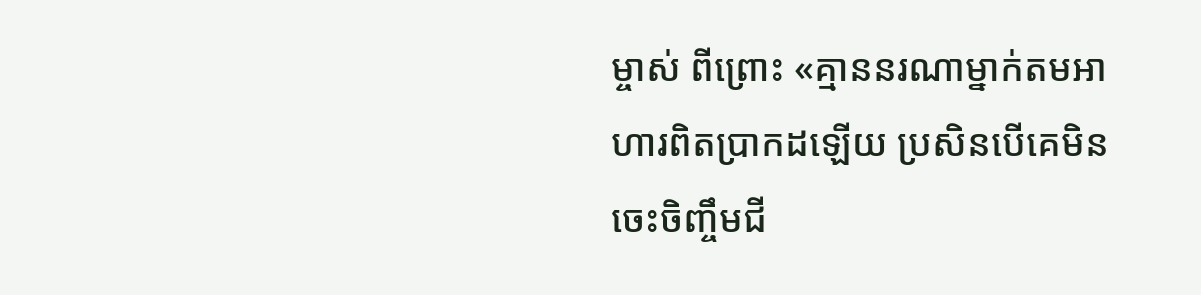ម្ចាស់ ពីព្រោះ «គ្មាននរណាម្នាក់តមអាហារពិតប្រាកដឡើយ ប្រសិនបើគេមិនចេះចិញ្ចឹមជី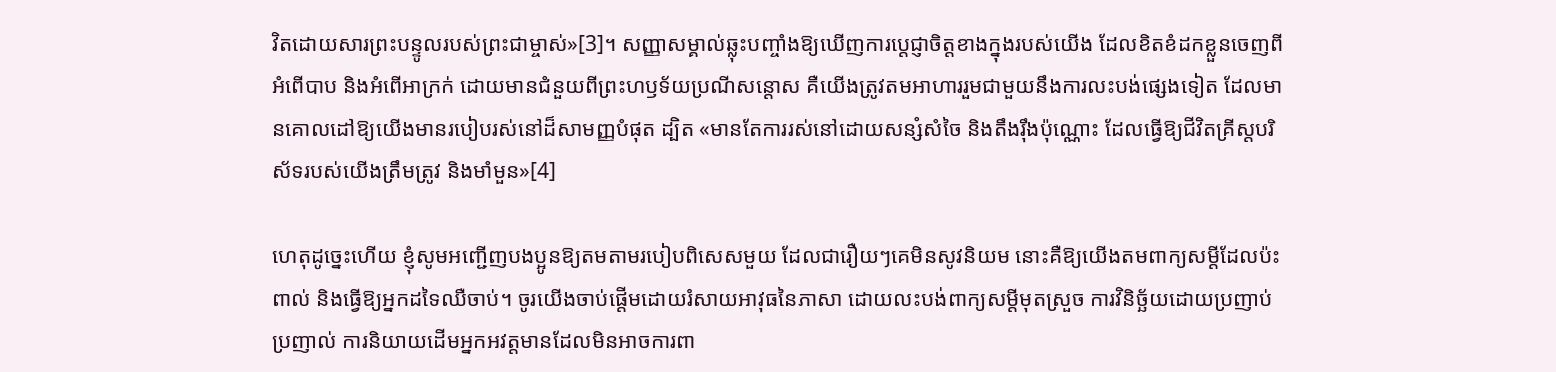វិតដោយសារព្រះបន្ទូលរបស់ព្រះជាម្ចាស់»[3]។ សញ្ញាសម្គាល់ឆ្លុះបញ្ចាំងឱ្យឃើញការប្តេជ្ញាចិត្តខាងក្នុងរបស់យើង ដែលខិតខំដកខ្លួនចេញពីអំពើបាប និងអំពើអាក្រក់ ដោយមានជំនួយពីព្រះហឫទ័យប្រណីសន្តោស គឺយើងត្រូវតមអាហាររួមជាមួយនឹងការលះបង់ផ្សេងទៀត ដែលមានគោលដៅឱ្យយើងមានរបៀបរស់នៅដ៏សាមញ្ញបំផុត ដ្បិត «មានតែការរស់នៅដោយសន្សំសំចៃ និងតឹងរ៉ឹងប៉ុណ្ណោះ ដែលធ្វើឱ្យជីវិតគ្រីស្តបរិស័ទរបស់យើងត្រឹមត្រូវ និងមាំមួន»[4]

ហេតុដូច្នេះហើយ ខ្ញុំសូមអញ្ជើញបងប្អូនឱ្យតមតាមរបៀបពិសេសមួយ ដែលជារឿយៗគេមិនសូវនិយម នោះគឺឱ្យយើងតមពាក្យសម្តីដែលប៉ះពាល់ និងធ្វើឱ្យអ្នកដទៃឈឺចាប់។ ចូរយើងចាប់ផ្តើមដោយរំសាយអាវុធនៃភាសា ដោយលះបង់ពាក្យសម្តីមុតស្រួច ការវិនិច្ឆ័យដោយប្រញាប់ប្រញាល់ ការនិយាយដើមអ្នកអវត្តមានដែលមិនអាចការពា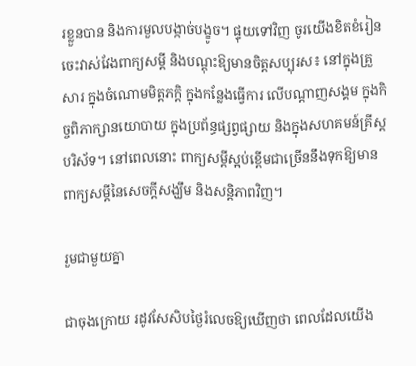រខ្លួនបាន និងការមួលបង្កាច់បង្ខូច។ ផ្ទុយទៅវិញ ចូរយើងខិតខំរៀនចេះវាស់វែងពាក្យសម្តី និងបណ្តុះឱ្យមានចិត្តសប្បុរស៖ នៅក្នុងគ្រួសារ ក្នុងចំណោមមិត្តភក្តិ ក្នុងកន្លែងធ្វើការ លើបណ្តាញសង្គម ក្នុងកិច្ចពិភាក្សានយោបាយ ក្នុងប្រព័ន្ធផ្សព្វផ្សាយ និងក្នុងសហគមន៍គ្រីស្តបរិស័ទ។ នៅពេលនោះ ពាក្យសម្តីស្អប់ខ្ពើមជាច្រើននឹងទុកឱ្យមានពាក្យសម្តីនៃសេចក្តីសង្ឃឹម និងសន្តិភាពវិញ។

រួមជាមួយគ្នា

ជាចុងក្រោយ រដូវសែសិបថ្ងៃរំលេចឱ្យឃើញថា ពេលដែលយើង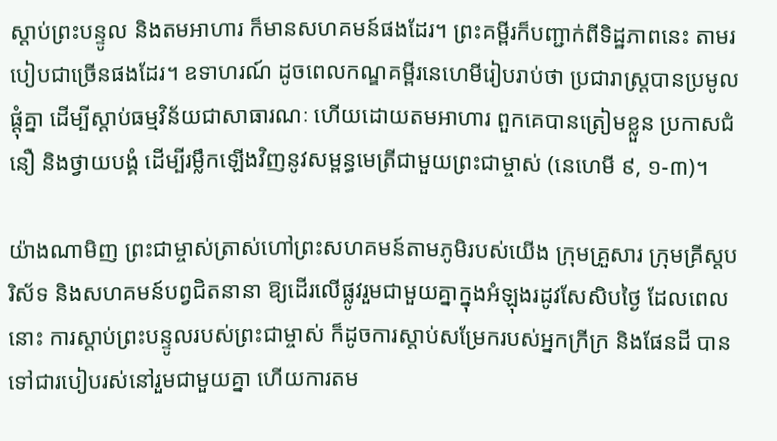ស្តាប់ព្រះបន្ទូល និងតមអាហារ ក៏មានសហគមន៍ផងដែរ។ ព្រះគម្ពីរក៏បញ្ជាក់ពីទិដ្ឋភាពនេះ តាមរបៀបជាច្រើនផងដែរ។ ឧទាហរណ៍ ដូចពេលកណ្ឌគម្ពីរនេហេមីរៀបរាប់ថា ប្រជារាស្ត្របានប្រមូលផ្តុំគ្នា ដើម្បីស្តាប់ធម្មវិន័យជាសាធារណៈ ហើយដោយតមអាហារ ពួកគេបានត្រៀមខ្លួន ប្រកាសជំនឿ និងថ្វាយបង្គំ ដើម្បីរម្លឹកឡើងវិញនូវសម្ពន្ធមេត្រីជាមួយព្រះជាម្ចាស់ (នេហេមី ៩, ១-៣)។

យ៉ាងណាមិញ ព្រះជាម្ចាស់ត្រាស់ហៅព្រះសហគមន៍តាមភូមិរបស់យើង ក្រុមគ្រួសារ ក្រុមគ្រីស្តបរិស័ទ និងសហគមន៍បព្វជិតនានា ឱ្យដើរលើផ្លូវរួមជាមួយគ្នាក្នុងអំឡុងរដូវសែសិបថ្ងៃ ដែលពេលនោះ ការស្តាប់ព្រះបន្ទូលរបស់ព្រះជាម្ចាស់ ក៏ដូចការស្តាប់សម្រែករបស់អ្នកក្រីក្រ និងផែនដី បានទៅជារបៀបរស់នៅរួមជាមួយគ្នា ហើយការតម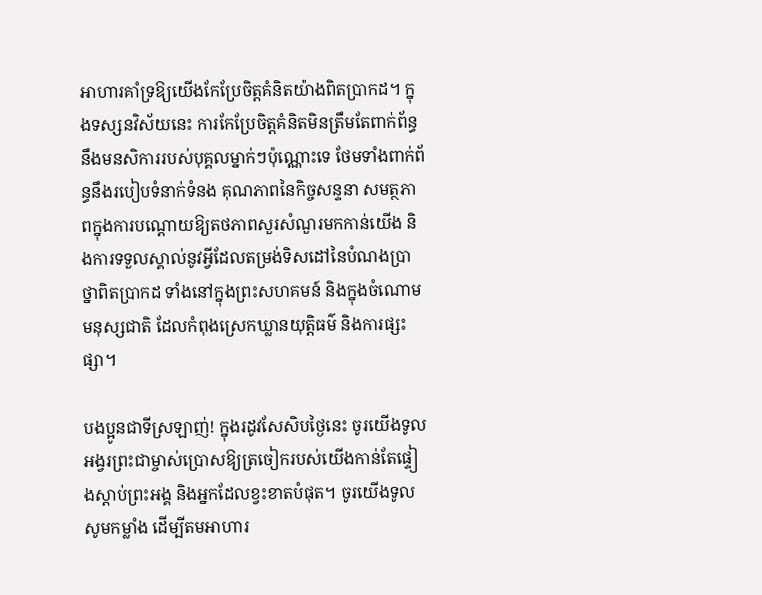អាហារគាំទ្រឱ្យយើងកែប្រែចិត្តគំនិតយ៉ាងពិតប្រាកដ។ ក្នុងទស្សនវិស័យនេះ ការកែប្រែចិត្តគំនិតមិនត្រឹមតែពាក់ព័ន្ធនឹងមនសិការរបស់បុគ្គលម្នាក់ៗប៉ុណ្ណោះទេ ថែមទាំងពាក់ព័ន្ធនឹងរបៀបទំនាក់ទំនង គុណភាពនៃកិច្ចសន្ទនា សមត្ថភាពក្នុងការបណ្តោយឱ្យតថភាពសួរសំណួរមកកាន់យើង និងការទទួលស្គាល់នូវអ្វីដែលតម្រង់ទិសដៅនៃបំណងប្រាថ្នាពិតប្រាកដ ទាំងនៅក្នុងព្រះសហគមន៍ និងក្នុងចំណោមមនុស្សជាតិ ដែលកំពុងស្រេកឃ្លានយុត្តិធម៌ និងការផ្សះផ្សា។

បងប្អូនជាទីស្រឡាញ់! ក្នុងរដូវសែសិបថ្ងៃនេះ ចូរយើងទូលអង្វរព្រះជាម្ចាស់ប្រោសឱ្យត្រចៀករបស់យើងកាន់តែផ្ទៀងស្តាប់ព្រះអង្គ និងអ្នកដែលខ្វះខាតបំផុត។ ចូរយើងទូលសូមកម្លាំង ដើម្បីតមអាហារ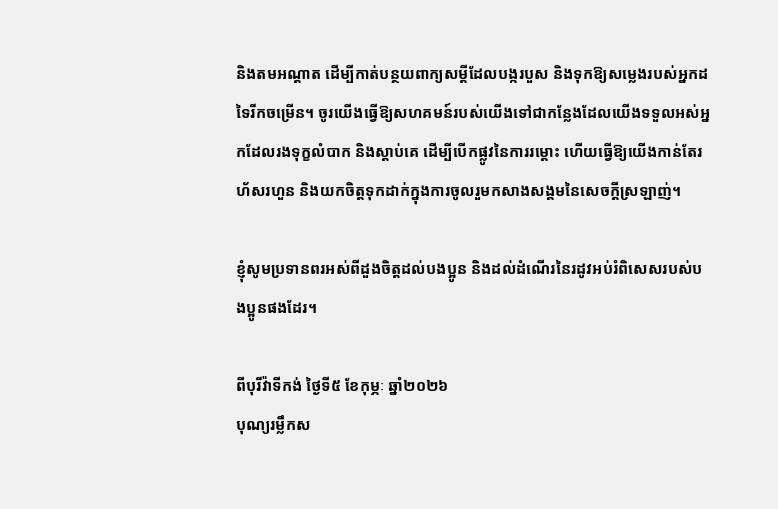និងតមអណ្តាត ដើម្បីកាត់បន្ថយពាក្យសម្តីដែលបង្ករបួស និងទុកឱ្យសម្លេងរបស់អ្នកដទៃរីកចម្រើន។ ចូរយើងធ្វើឱ្យសហគមន៍របស់យើងទៅជាកន្លែងដែលយើងទទួលអស់អ្នកដែលរងទុក្ខលំបាក និងស្តាប់គេ ដើម្បីបើកផ្លូវនៃការរម្ដោះ ហើយធ្វើឱ្យយើងកាន់តែរហ័សរហួន និងយកចិត្តទុកដាក់ក្នុងការចូលរួមកសាងសង្គមនៃសេចក្តីស្រឡាញ់។

ខ្ញុំសូមប្រទានពរអស់ពីដួងចិត្តដល់បងប្អូន និងដល់ដំណើរនៃរដូវអប់រំពិសេសរបស់បងប្អូនផងដែរ។

ពីបុរីវ៉ាទីកង់ ថ្ងៃទី៥ ខែកុម្ភៈ ឆ្នាំ២០២៦
បុណ្យរម្លឹកស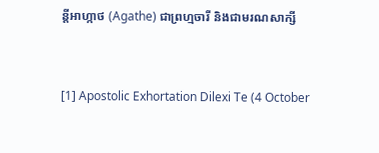ន្តីអាហ្កាថ (Agathe) ជាព្រហ្មចារី និងជាមរណសាក្សី


[1] Apostolic Exhortation Dilexi Te (4 October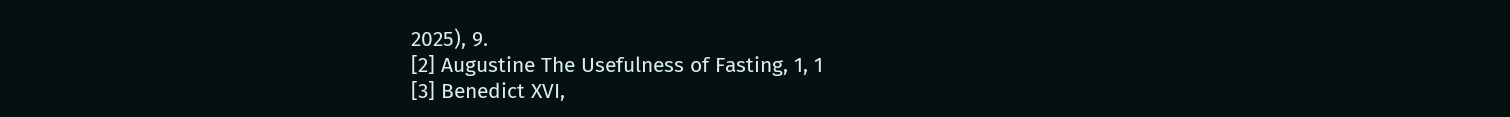2025), 9.
[2] Augustine The Usefulness of Fasting, 1, 1
[3] Benedict XVI,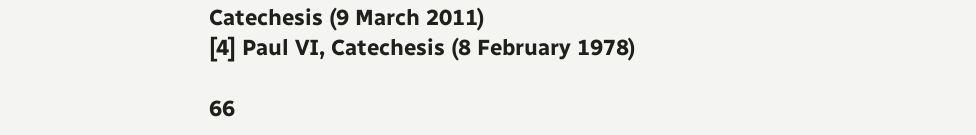Catechesis (9 March 2011)
[4] Paul VI, Catechesis (8 February 1978)

66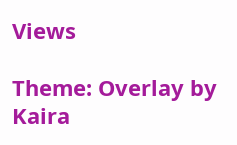Views

Theme: Overlay by Kaira